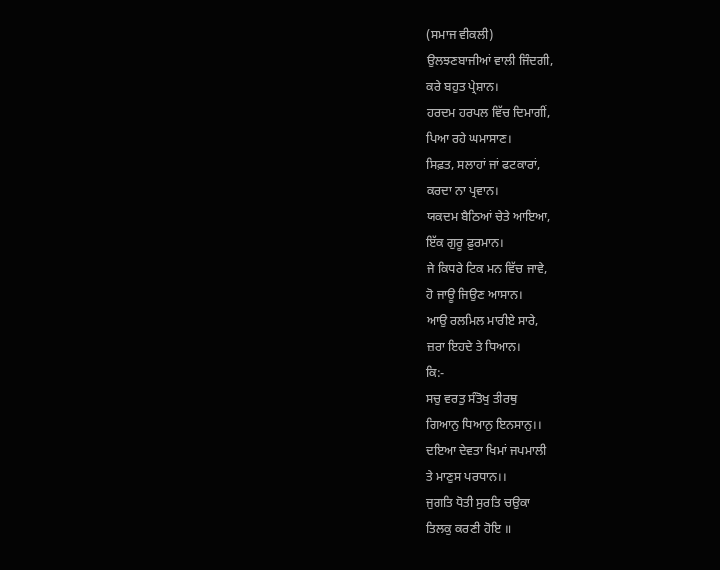(ਸਮਾਜ ਵੀਕਲੀ)
ਉਲਝਣਬਾਜੀਆਂ ਵਾਲੀ ਜਿੰਦਗੀ,
ਕਰੇ ਬਹੁਤ ਪ੍ਰੇਸ਼ਾਨ।
ਹਰਦਮ ਹਰਪਲ ਵਿੱਚ ਦਿਮਾਗੀਂ,
ਪਿਆ ਰਹੇ ਘਮਾਸਾਣ।
ਸਿਫ਼ਤ, ਸਲਾਹਾਂ ਜਾਂ ਫਟਕਾਰਾਂ,
ਕਰਦਾ ਨਾ ਪ੍ਰਵਾਨ।
ਯਕਦਮ ਬੈਠਿਆਂ ਚੇਤੇ ਆਇਆ,
ਇੱਕ ਗੁਰੂ ਫ਼ੁਰਮਾਨ।
ਜੇ ਕਿਧਰੇ ਟਿਕ ਮਨ ਵਿੱਚ ਜਾਵੇ,
ਹੋ ਜਾਊ ਜਿਉਣ ਆਸਾਨ।
ਆਉ ਰਲਮਿਲ ਮਾਰੀਏ ਸਾਰੇ,
ਜ਼ਰਾ ਇਹਦੇ ਤੇ ਧਿਆਨ।
ਕਿ:-
ਸਚੁ ਵਰਤੁ ਸੰਤੋਖੁ ਤੀਰਥੁ
ਗਿਆਨੁ ਧਿਆਨੁ ਇਨਸਾਨੁ।।
ਦਇਆ ਦੇਵਤਾ ਖਿਮਾਂ ਜਪਮਾਲੀ
ਤੇ ਮਾਣੁਸ ਪਰਧਾਨ।।
ਜੁਗਤਿ ਧੋਤੀ ਸੁਰਤਿ ਚਉਕਾ
ਤਿਲਕੁ ਕਰਣੀ ਹੋਇ ॥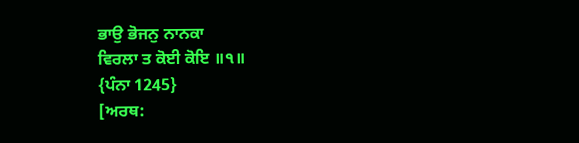ਭਾਉ ਭੋਜਨੁ ਨਾਨਕਾ
ਵਿਰਲਾ ਤ ਕੋਈ ਕੋਇ ॥੧॥
{ਪੰਨਾ 1245}
[ਅਰਥ: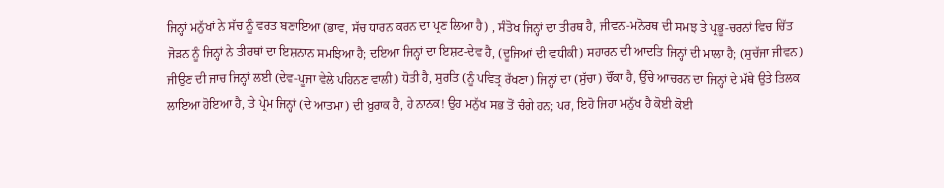ਜਿਨ੍ਹਾਂ ਮਨੁੱਖਾਂ ਨੇ ਸੱਚ ਨੂੰ ਵਰਤ ਬਣਾਇਆ (ਭਾਵ, ਸੱਚ ਧਾਰਨ ਕਰਨ ਦਾ ਪ੍ਰਣ ਲਿਆ ਹੈ) , ਸੰਤੋਖ ਜਿਨ੍ਹਾਂ ਦਾ ਤੀਰਥ ਹੈ, ਜੀਵਨ-ਮਨੋਰਥ ਦੀ ਸਮਝ ਤੇ ਪ੍ਰਭੂ-ਚਰਨਾਂ ਵਿਚ ਚਿੱਤ ਜੋੜਨ ਨੂੰ ਜਿਨ੍ਹਾਂ ਨੇ ਤੀਰਥਾਂ ਦਾ ਇਸ਼ਨਾਨ ਸਮਝਿਆ ਹੈ; ਦਇਆ ਜਿਨ੍ਹਾਂ ਦਾ ਇਸ਼ਟ-ਦੇਵ ਹੈ, (ਦੂਜਿਆਂ ਦੀ ਵਧੀਕੀ) ਸਹਾਰਨ ਦੀ ਆਦਤਿ ਜਿਨ੍ਹਾਂ ਦੀ ਮਾਲਾ ਹੈ; (ਸੁਚੱਜਾ ਜੀਵਨ) ਜੀਉਣ ਦੀ ਜਾਚ ਜਿਨ੍ਹਾਂ ਲਈ (ਦੇਵ-ਪੂਜਾ ਵੇਲੇ ਪਹਿਨਣ ਵਾਲੀ) ਧੋਤੀ ਹੈ, ਸੁਰਤਿ (ਨੂੰ ਪਵਿਤ੍ਰ ਰੱਖਣਾ) ਜਿਨ੍ਹਾਂ ਦਾ (ਸੁੱਚਾ) ਚੌਂਕਾ ਹੈ, ਉੱਚੇ ਆਚਰਨ ਦਾ ਜਿਨ੍ਹਾਂ ਦੇ ਮੱਥੇ ਉਤੇ ਤਿਲਕ ਲਾਇਆ ਹੋਇਆ ਹੈ, ਤੇ ਪ੍ਰੇਮ ਜਿਨ੍ਹਾਂ (ਦੇ ਆਤਮਾ) ਦੀ ਖ਼ੁਰਾਕ ਹੈ, ਹੇ ਨਾਨਕ! ਉਹ ਮਨੁੱਖ ਸਭ ਤੋਂ ਚੰਗੇ ਹਨ; ਪਰ, ਇਹੋ ਜਿਹਾ ਮਨੁੱਖ ਹੈ ਕੋਈ ਕੋਈ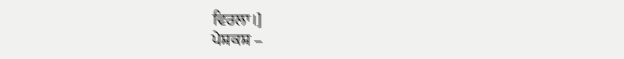ਵਿਰਲਾ।]
ਪੇਸ਼ਕਸ਼ –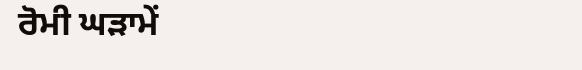ਰੋਮੀ ਘੜਾਮੇਂ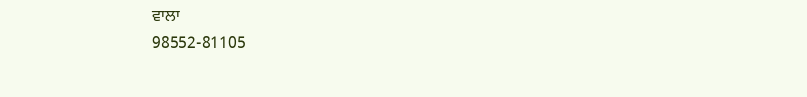ਵਾਲਾ
98552-81105